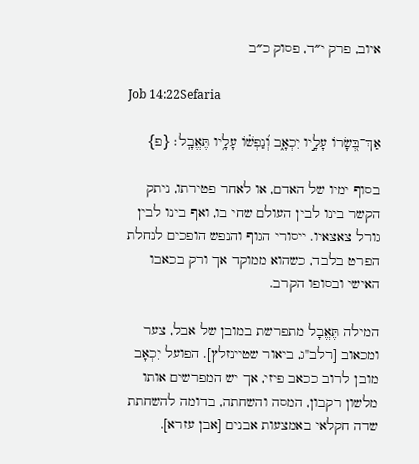איוב, פרק י״ד, פסוק כ״ב

Job 14:22Sefaria

אַךְ־בְּ֭שָׂרוֹ עָלָ֣יו יִכְאָ֑ב וְ֝נַפְשׁ֗וֹ עָלָ֥יו תֶּאֱבָֽל׃ {פ}

בסוף ימיו של האדם, או לאחר פטירתו, ניתק הקשר בינו לבין העולם שחי בו, ואף בינו לבין גורל צאצאיו. ייסורי הגוף והנפש הופכים לנחלת הפרט בלבד, כשהוא ממוקד אך ורק בכאבו האישי ובסופו הקרב.

המילה תֶּאֱבָל מתפרשת במובן של אבל, צער ומכאוב [רלב"ג, ביאור שטיינזלץ]. הפועל יִכְאָב מובן לרוב ככאב פיזי, אך יש המפרשים אותו מלשון רקבון, המסה והשחתה, בדומה להשחתת שדה חקלאי באמצעות אבנים [אבן עזרא].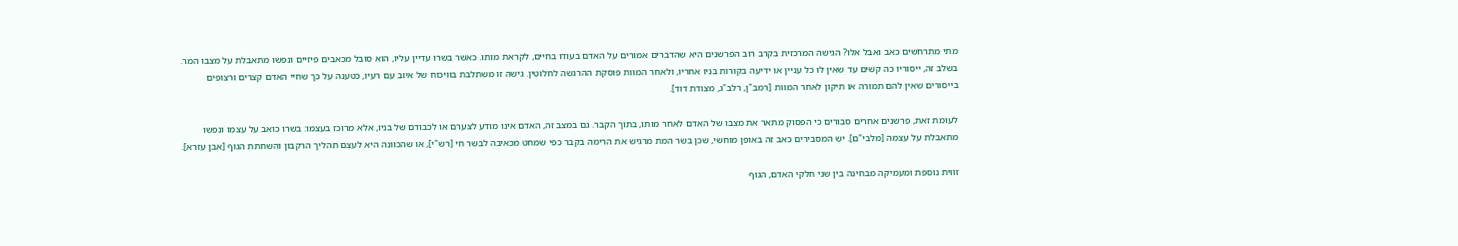מתי מתרחשים כאב ואבל אלו? הגישה המרכזית בקרב רוב הפרשנים היא שהדברים אמורים על האדם בעודו בחיים, לקראת מותו. כאשר בשרו עדיין עליו, הוא סובל מכאבים פיזיים ונפשו מתאבלת על מצבו המר. בשלב זה, ייסוריו כה קשים עד שאין לו כל עניין או ידיעה בקורות בניו אחריו, ולאחר המוות פוסקת ההרגשה לחלוטין. גישה זו משתלבת בוויכוח של איוב עם רעיו, כטענה על כך שחיי האדם קצרים ורצופים בייסורים שאין להם תמורה או תיקון לאחר המוות [רמב"ן, רלב"ג, מצודת דוד].

לעומת זאת, פרשנים אחרים סבורים כי הפסוק מתאר את מצבו של האדם לאחר מותו, בתוך הקבר. גם במצב זה, האדם אינו מודע לצערם או לכבודם של בניו, אלא מרוכז בעצמו: בשרו כואב על עצמו ונפשו מתאבלת על עצמה [מלבי"ם]. יש המסבירים כאב זה באופן מוחשי, שכן בשר המת מרגיש את הרימה בקבר כפי שמחט מכאיבה לבשר חי [רש"י], או שהכוונה היא לעצם תהליך הרקבון והשחתת הגוף [אבן עזרא].

זווית נוספת ומעמיקה מבחינה בין שני חלקי האדם, הגוף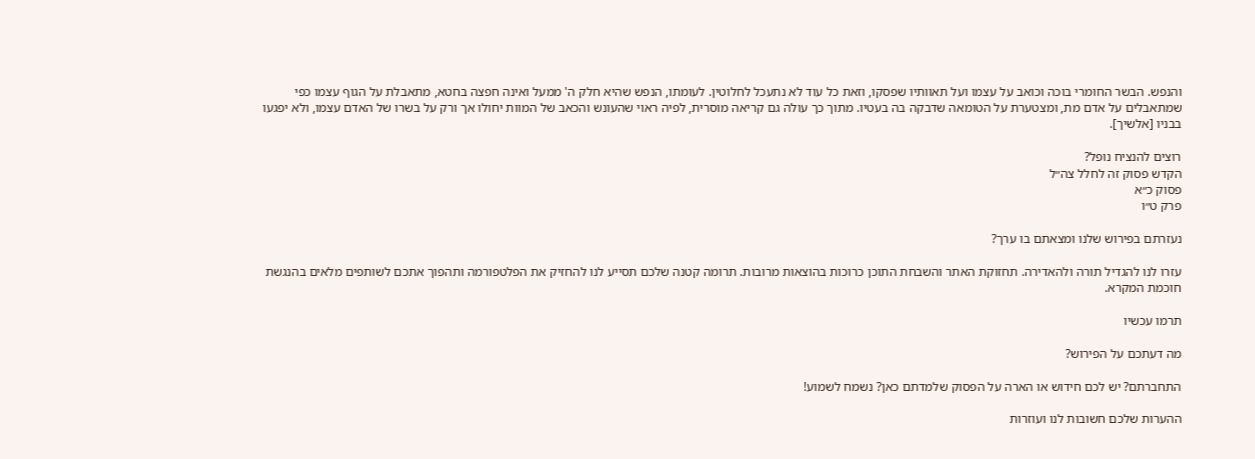והנפש. הבשר החומרי בוכה וכואב על עצמו ועל תאוותיו שפסקו, וזאת כל עוד לא נתעכל לחלוטין. לעומתו, הנפש שהיא חלק ה' ממעל ואינה חפצה בחטא, מתאבלת על הגוף עצמו כפי שמתאבלים על אדם מת, ומצטערת על הטומאה שדבקה בה בעטיו. מתוך כך עולה גם קריאה מוסרית, לפיה ראוי שהעונש והכאב של המוות יחולו אך ורק על בשרו של האדם עצמו, ולא יפגעו בבניו [אלשיך].

רוצים להנציח נופל?
הקדש פסוק זה לחלל צה״ל
פסוק כ״א
פרק ט״ו

נעזרתם בפירוש שלנו ומצאתם בו ערך?

עזרו לנו להגדיל תורה ולהאדירה. תחזוקת האתר והשבחת התוכן כרוכות בהוצאות מרובות. תרומה קטנה שלכם תסייע לנו להחזיק את הפלטפורמה ותהפוך אתכם לשותפים מלאים בהנגשת חוכמת המקרא.

תרמו עכשיו

מה דעתכם על הפירוש?

התחברתם? יש לכם חידוש או הארה על הפסוק שלמדתם כאן? נשמח לשמוע!

ההערות שלכם חשובות לנו ועוזרות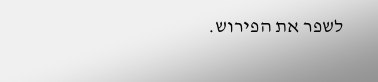לשפר את הפירוש.